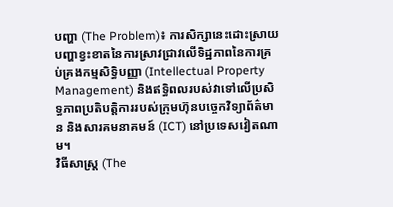បញ្ហា (The Problem)៖ ការសិក្សានេះដោះស្រាយបញ្ហាខ្វះខាតនៃការស្រាវជ្រាវលើទិដ្ឋភាពនៃការគ្រប់គ្រងកម្មសិទ្ធិបញ្ញា (Intellectual Property Management) និងឥទ្ធិពលរបស់វាទៅលើប្រសិទ្ធភាពប្រតិបត្តិការរបស់ក្រុមហ៊ុនបច្ចេកវិទ្យាព័ត៌មាន និងសារគមនាគមន៍ (ICT) នៅប្រទេសវៀតណាម។
វិធីសាស្ត្រ (The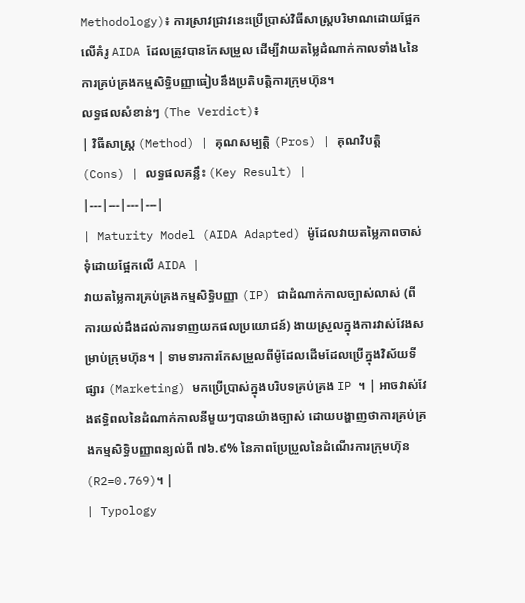Methodology)៖ ការស្រាវជ្រាវនេះប្រើប្រាស់វិធីសាស្ត្របរិមាណដោយផ្អែកលើគំរូ AIDA ដែលត្រូវបានកែសម្រួល ដើម្បីវាយតម្លៃដំណាក់កាលទាំង៤នៃការគ្រប់គ្រងកម្មសិទ្ធិបញ្ញាធៀបនឹងប្រតិបត្តិការក្រុមហ៊ុន។
លទ្ធផលសំខាន់ៗ (The Verdict)៖
| វិធីសាស្ត្រ (Method) | គុណសម្បត្តិ (Pros) | គុណវិបត្តិ (Cons) | លទ្ធផលគន្លឹះ (Key Result) |
|---|---|---|---|
| Maturity Model (AIDA Adapted) ម៉ូដែលវាយតម្លៃភាពចាស់ទុំដោយផ្អែកលើ AIDA |
វាយតម្លៃការគ្រប់គ្រងកម្មសិទ្ធិបញ្ញា (IP) ជាដំណាក់កាលច្បាស់លាស់ (ពីការយល់ដឹងដល់ការទាញយកផលប្រយោជន៍) ងាយស្រួលក្នុងការវាស់វែងសម្រាប់ក្រុមហ៊ុន។ | ទាមទារការកែសម្រួលពីម៉ូដែលដើមដែលប្រើក្នុងវិស័យទីផ្សារ (Marketing) មកប្រើប្រាស់ក្នុងបរិបទគ្រប់គ្រង IP ។ | អាចវាស់វែងឥទ្ធិពលនៃដំណាក់កាលនីមួយៗបានយ៉ាងច្បាស់ ដោយបង្ហាញថាការគ្រប់គ្រងកម្មសិទ្ធិបញ្ញាពន្យល់ពី ៧៦.៩% នៃភាពប្រែប្រួលនៃដំណើរការក្រុមហ៊ុន (R2=0.769)។ |
| Typology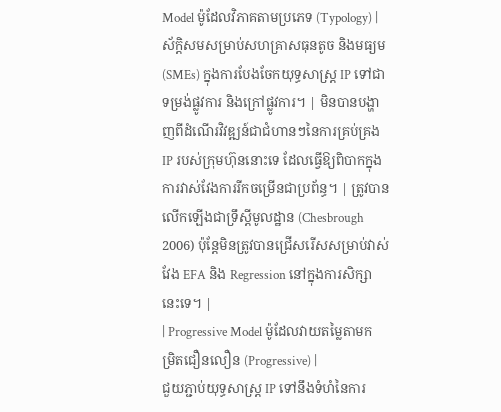Model ម៉ូដែលវិភាគតាមប្រភេទ (Typology) |
ស័ក្តិសមសម្រាប់សហគ្រាសធុនតូច និងមធ្យម (SMEs) ក្នុងការបែងចែកយុទ្ធសាស្ត្រ IP ទៅជាទម្រង់ផ្លូវការ និងក្រៅផ្លូវការ។ | មិនបានបង្ហាញពីដំណើរវិវឌ្ឍន៍ជាជំហានៗនៃការគ្រប់គ្រង IP របស់ក្រុមហ៊ុននោះទេ ដែលធ្វើឱ្យពិបាកក្នុងការវាស់វែងការរីកចម្រើនជាប្រព័ន្ធ។ | ត្រូវបានលើកឡើងជាទ្រឹស្តីមូលដ្ឋាន (Chesbrough 2006) ប៉ុន្តែមិនត្រូវបានជ្រើសរើសសម្រាប់វាស់វែង EFA និង Regression នៅក្នុងការសិក្សានេះទេ។ |
| Progressive Model ម៉ូដែលវាយតម្លៃតាមកម្រិតជឿនលឿន (Progressive) |
ជួយភ្ជាប់យុទ្ធសាស្ត្រ IP ទៅនឹងទំហំនៃការ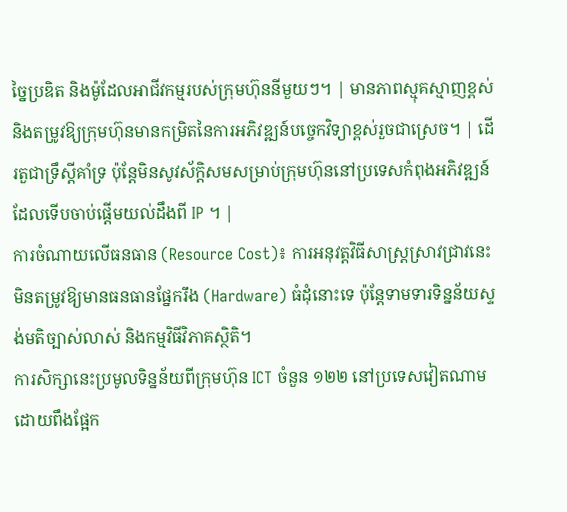ច្នៃប្រឌិត និងម៉ូដែលអាជីវកម្មរបស់ក្រុមហ៊ុននីមួយៗ។ | មានភាពស្មុគស្មាញខ្ពស់ និងតម្រូវឱ្យក្រុមហ៊ុនមានកម្រិតនៃការអភិវឌ្ឍន៍បច្ចេកវិទ្យាខ្ពស់រួចជាស្រេច។ | ដើរតួជាទ្រឹស្តីគាំទ្រ ប៉ុន្តែមិនសូវស័ក្តិសមសម្រាប់ក្រុមហ៊ុននៅប្រទេសកំពុងអភិវឌ្ឍន៍ដែលទើបចាប់ផ្តើមយល់ដឹងពី IP ។ |
ការចំណាយលើធនធាន (Resource Cost)៖ ការអនុវត្តវិធីសាស្ត្រស្រាវជ្រាវនេះមិនតម្រូវឱ្យមានធនធានផ្នែករឹង (Hardware) ធំដុំនោះទេ ប៉ុន្តែទាមទារទិន្នន័យស្ទង់មតិច្បាស់លាស់ និងកម្មវិធីវិភាគស្ថិតិ។
ការសិក្សានេះប្រមូលទិន្នន័យពីក្រុមហ៊ុន ICT ចំនួន ១២២ នៅប្រទេសវៀតណាម ដោយពឹងផ្អែក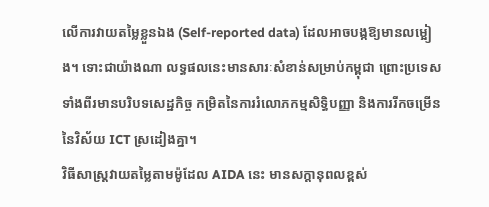លើការវាយតម្លៃខ្លួនឯង (Self-reported data) ដែលអាចបង្កឱ្យមានលម្អៀង។ ទោះជាយ៉ាងណា លទ្ធផលនេះមានសារៈសំខាន់សម្រាប់កម្ពុជា ព្រោះប្រទេសទាំងពីរមានបរិបទសេដ្ឋកិច្ច កម្រិតនៃការរំលោភកម្មសិទ្ធិបញ្ញា និងការរីកចម្រើននៃវិស័យ ICT ស្រដៀងគ្នា។
វិធីសាស្ត្រវាយតម្លៃតាមម៉ូដែល AIDA នេះ មានសក្តានុពលខ្ពស់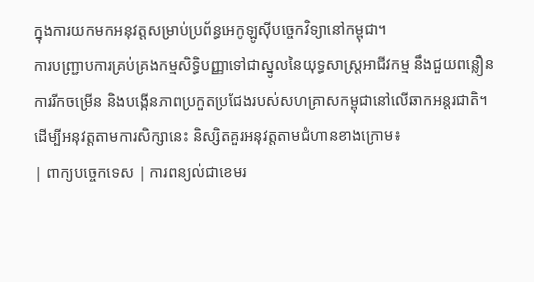ក្នុងការយកមកអនុវត្តសម្រាប់ប្រព័ន្ធអេកូឡូស៊ីបច្ចេកវិទ្យានៅកម្ពុជា។
ការបញ្រ្ជាបការគ្រប់គ្រងកម្មសិទ្ធិបញ្ញាទៅជាស្នូលនៃយុទ្ធសាស្ត្រអាជីវកម្ម នឹងជួយពន្លឿនការរីកចម្រើន និងបង្កើនភាពប្រកួតប្រជែងរបស់សហគ្រាសកម្ពុជានៅលើឆាកអន្តរជាតិ។
ដើម្បីអនុវត្តតាមការសិក្សានេះ និស្សិតគួរអនុវត្តតាមជំហានខាងក្រោម៖
| ពាក្យបច្ចេកទេស | ការពន្យល់ជាខេមរ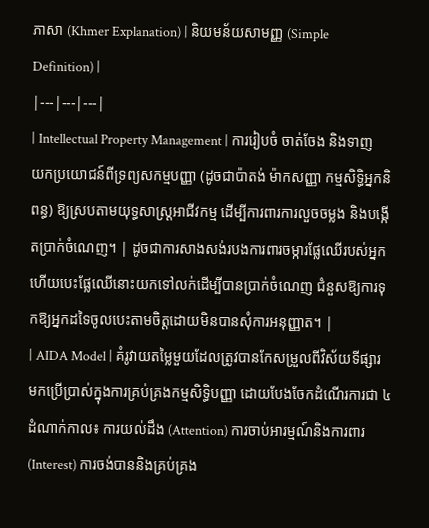ភាសា (Khmer Explanation) | និយមន័យសាមញ្ញ (Simple Definition) |
|---|---|---|
| Intellectual Property Management | ការរៀបចំ ចាត់ចែង និងទាញយកប្រយោជន៍ពីទ្រព្យសកម្មបញ្ញា (ដូចជាប៉ាតង់ ម៉ាកសញ្ញា កម្មសិទ្ធិអ្នកនិពន្ធ) ឱ្យស្របតាមយុទ្ធសាស្ត្រអាជីវកម្ម ដើម្បីការពារការលួចចម្លង និងបង្កើតប្រាក់ចំណេញ។ | ដូចជាការសាងសង់របងការពារចម្ការផ្លែឈើរបស់អ្នក ហើយបេះផ្លែឈើនោះយកទៅលក់ដើម្បីបានប្រាក់ចំណេញ ជំនួសឱ្យការទុកឱ្យអ្នកដទៃចូលបេះតាមចិត្តដោយមិនបានសុំការអនុញ្ញាត។ |
| AIDA Model | គំរូវាយតម្លៃមួយដែលត្រូវបានកែសម្រួលពីវិស័យទីផ្សារមកប្រើប្រាស់ក្នុងការគ្រប់គ្រងកម្មសិទ្ធិបញ្ញា ដោយបែងចែកដំណើរការជា ៤ ដំណាក់កាល៖ ការយល់ដឹង (Attention) ការចាប់អារម្មណ៍និងការពារ (Interest) ការចង់បាននិងគ្រប់គ្រង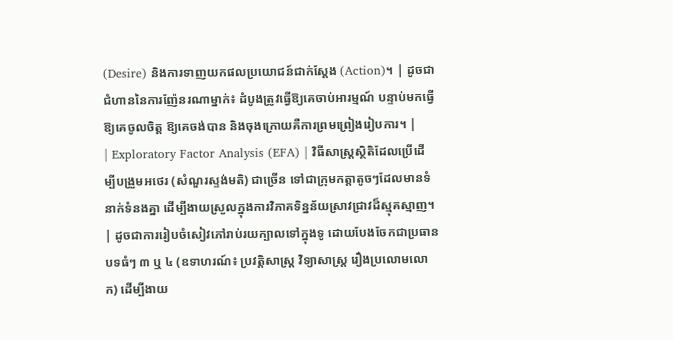(Desire) និងការទាញយកផលប្រយោជន៍ជាក់ស្តែង (Action)។ | ដូចជាជំហាននៃការញ៉ែនរណាម្នាក់៖ ដំបូងត្រូវធ្វើឱ្យគេចាប់អារម្មណ៍ បន្ទាប់មកធ្វើឱ្យគេចូលចិត្ត ឱ្យគេចង់បាន និងចុងក្រោយគឺការព្រមព្រៀងរៀបការ។ |
| Exploratory Factor Analysis (EFA) | វិធីសាស្ត្រស្ថិតិដែលប្រើដើម្បីបង្រួមអថេរ (សំណួរស្ទង់មតិ) ជាច្រើន ទៅជាក្រុមកត្តាតូចៗដែលមានទំនាក់ទំនងគ្នា ដើម្បីងាយស្រួលក្នុងការវិភាគទិន្នន័យស្រាវជ្រាវដ៏ស្មុគស្មាញ។ | ដូចជាការរៀបចំសៀវភៅរាប់រយក្បាលទៅក្នុងទូ ដោយបែងចែកជាប្រធានបទធំៗ ៣ ឬ ៤ (ឧទាហរណ៍៖ ប្រវត្តិសាស្ត្រ វិទ្យាសាស្ត្រ រឿងប្រលោមលោក) ដើម្បីងាយ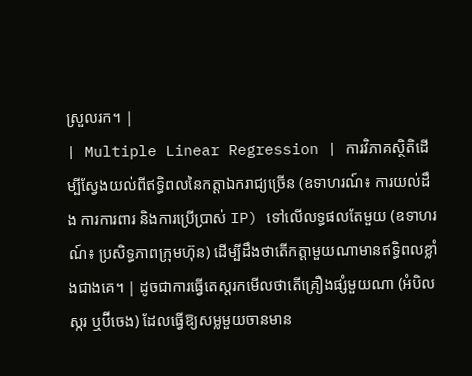ស្រួលរក។ |
| Multiple Linear Regression | ការវិភាគស្ថិតិដើម្បីស្វែងយល់ពីឥទ្ធិពលនៃកត្តាឯករាជ្យច្រើន (ឧទាហរណ៍៖ ការយល់ដឹង ការការពារ និងការប្រើប្រាស់ IP) ទៅលើលទ្ធផលតែមួយ (ឧទាហរណ៍៖ ប្រសិទ្ធភាពក្រុមហ៊ុន) ដើម្បីដឹងថាតើកត្តាមួយណាមានឥទ្ធិពលខ្លាំងជាងគេ។ | ដូចជាការធ្វើតេស្តរកមើលថាតើគ្រឿងផ្សំមួយណា (អំបិល ស្ករ ឬប៊ីចេង) ដែលធ្វើឱ្យសម្លមួយចានមាន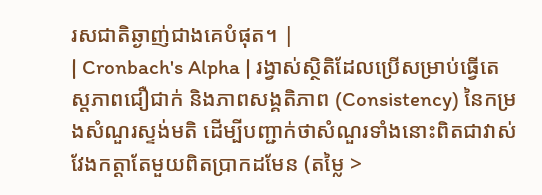រសជាតិឆ្ងាញ់ជាងគេបំផុត។ |
| Cronbach's Alpha | រង្វាស់ស្ថិតិដែលប្រើសម្រាប់ធ្វើតេស្តភាពជឿជាក់ និងភាពសង្គតិភាព (Consistency) នៃកម្រងសំណួរស្ទង់មតិ ដើម្បីបញ្ជាក់ថាសំណួរទាំងនោះពិតជាវាស់វែងកត្តាតែមួយពិតប្រាកដមែន (តម្លៃ >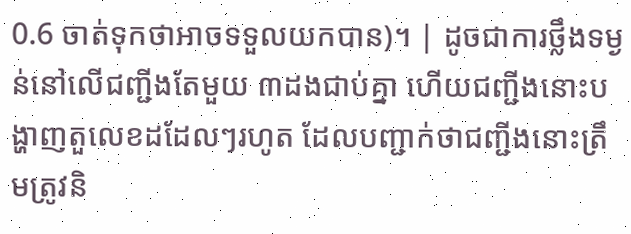0.6 ចាត់ទុកថាអាចទទួលយកបាន)។ | ដូចជាការថ្លឹងទម្ងន់នៅលើជញ្ជីងតែមួយ ៣ដងជាប់គ្នា ហើយជញ្ជីងនោះបង្ហាញតួលេខដដែលៗរហូត ដែលបញ្ជាក់ថាជញ្ជីងនោះត្រឹមត្រូវនិ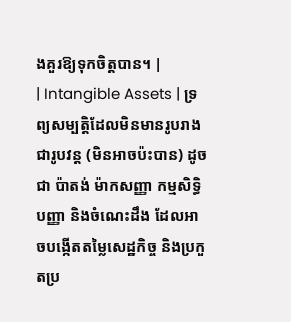ងគួរឱ្យទុកចិត្តបាន។ |
| Intangible Assets | ទ្រព្យសម្បត្តិដែលមិនមានរូបរាងជារូបវន្ត (មិនអាចប៉ះបាន) ដូចជា ប៉ាតង់ ម៉ាកសញ្ញា កម្មសិទ្ធិបញ្ញា និងចំណេះដឹង ដែលអាចបង្កើតតម្លៃសេដ្ឋកិច្ច និងប្រកួតប្រ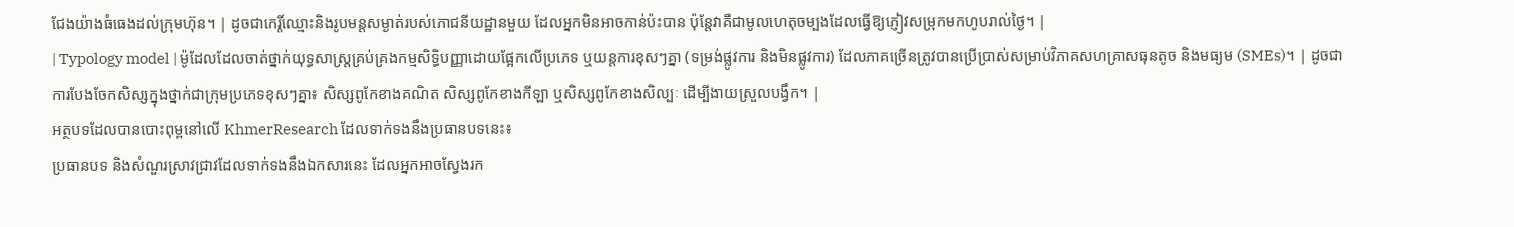ជែងយ៉ាងធំធេងដល់ក្រុមហ៊ុន។ | ដូចជាកេរ្តិ៍ឈ្មោះនិងរូបមន្តសម្ងាត់របស់ភោជនីយដ្ឋានមួយ ដែលអ្នកមិនអាចកាន់ប៉ះបាន ប៉ុន្តែវាគឺជាមូលហេតុចម្បងដែលធ្វើឱ្យភ្ញៀវសម្រុកមកហូបរាល់ថ្ងៃ។ |
| Typology model | ម៉ូដែលដែលចាត់ថ្នាក់យុទ្ធសាស្ត្រគ្រប់គ្រងកម្មសិទ្ធិបញ្ញាដោយផ្អែកលើប្រភេទ ឬយន្តការខុសៗគ្នា (ទម្រង់ផ្លូវការ និងមិនផ្លូវការ) ដែលភាគច្រើនត្រូវបានប្រើប្រាស់សម្រាប់វិភាគសហគ្រាសធុនតូច និងមធ្យម (SMEs)។ | ដូចជាការបែងចែកសិស្សក្នុងថ្នាក់ជាក្រុមប្រភេទខុសៗគ្នា៖ សិស្សពូកែខាងគណិត សិស្សពូកែខាងកីឡា ឬសិស្សពូកែខាងសិល្បៈ ដើម្បីងាយស្រួលបង្វឹក។ |
អត្ថបទដែលបានបោះពុម្ពនៅលើ KhmerResearch ដែលទាក់ទងនឹងប្រធានបទនេះ៖
ប្រធានបទ និងសំណួរស្រាវជ្រាវដែលទាក់ទងនឹងឯកសារនេះ ដែលអ្នកអាចស្វែងរក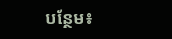បន្ថែម៖